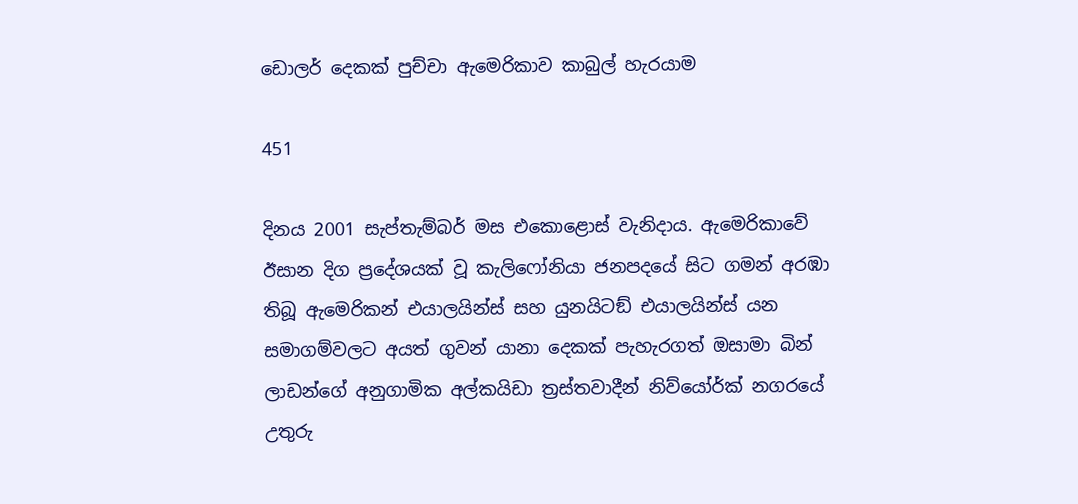ඩොලර් දෙකක් පුච්චා ඇමෙරිකාව කාබුල් හැරයාම

451

දිනය 2001 සැප්තැම්බර් මස එකොළොස් වැනිදාය. ඇමෙරිකාවේ ඊසාන දිග ප්‍රදේශයක් වූ කැලිෆෝනියා ජනපදයේ සිට ගමන් අරඹා තිබූ ඇමෙරිකන් එයාලයින්ස් සහ යුනයිටඞ් එයාලයින්ස් යන සමාගම්වලට අයත් ගුවන් යානා දෙකක් පැහැරගත් ඔසාමා බින් ලාඩන්ගේ අනුගාමික අල්කයිඩා ත්‍රස්තවාදීන් නිව්යෝර්ක් නගරයේ උතුරු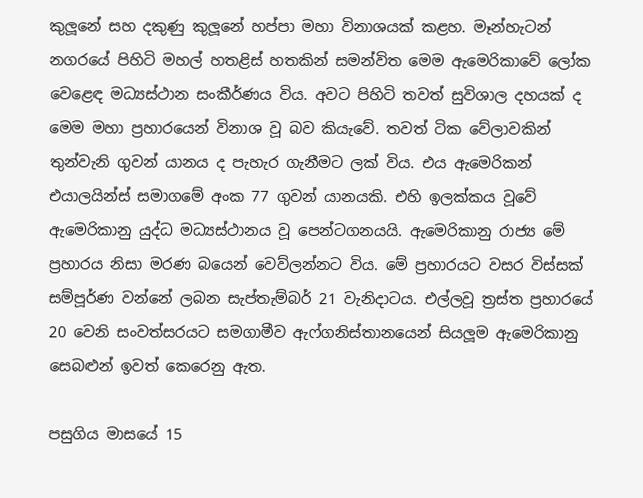කුලූනේ සහ දකුණු කුලූනේ හප්පා මහා විනාශයක් කළහ. මෑන්හැටන් නගරයේ පිහිටි මහල් හතළිස් හතකින් සමන්විත මෙම ඇමෙරිකාවේ ලෝක වෙළෙඳ මධ්‍යස්ථාන සංකීර්ණය විය. අවට පිහිටි තවත් සුවිශාල දහයක් ද මෙම මහා ප්‍රහාරයෙන් විනාශ වූ බව කියැවේ. තවත් ටික වේලාවකින් තුන්වැනි ගුවන් යානය ද පැහැර ගැනීමට ලක් විය. එය ඇමෙරිකන් එයාලයින්ස් සමාගමේ අංක 77 ගුවන් යානයකි. එහි ඉලක්කය වූවේ ඇමෙරිකානු යුද්ධ මධ්‍යස්ථානය වූ පෙන්ටගනයයි. ඇමෙරිකානු රාජ්‍ය මේ ප්‍රහාරය නිසා මරණ බයෙන් වෙව්ලන්නට විය. මේ ප්‍රහාරයට වසර විස්සක් සම්පූර්ණ වන්නේ ලබන සැප්තැම්බර් 21 වැනිදාටය. එල්ලවූ ත්‍රස්ත ප්‍රහාරයේ 20 වෙනි සංවත්සරයට සමගාමීව ඇෆ්ගනිස්තානයෙන් සියලූම ඇමෙරිකානු සෙබළුන් ඉවත් කෙරෙනු ඇත.

පසුගිය මාසයේ 15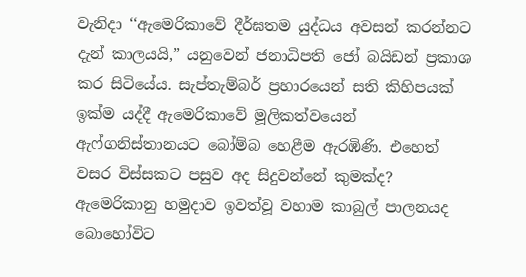වැනිදා ‘‘ඇමෙරිකාවේ දීර්ඝතම යුද්ධය අවසන් කරන්නට දැන් කාලයයි,” යනුවෙන් ජනාධිපති ජෝ බයිඩන් ප්‍රකාශ කර සිටියේය. සැප්තැම්බර් ප්‍රහාරයෙන් සති කිහිපයක් ඉක්ම යද්දී ඇමෙරිකාවේ මූලිකත්වයෙන් ඇෆ්ගනිස්තානයට බෝම්බ හෙළීම ඇරඹිණි. එහෙත් වසර විස්සකට පසුව අද සිදුවන්නේ කුමක්ද? ඇමෙරිකානු හමුදාව ඉවත්වූ වහාම කාබුල් පාලනයද බොහෝවිට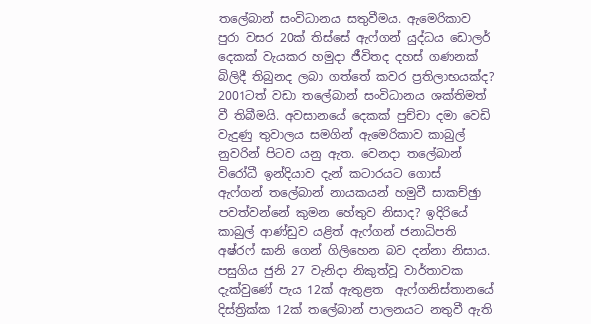තලේබාන් සංවිධානය සතුවීමය. ඇමෙරිකාව පුරා වසර 20ක් තිස්සේ ඇෆ්ගන් යුද්ධය ඩොලර් දෙකක් වැයකර හමුදා ජීවිතද දහස් ගණනක් බිලිදී තිබුනද ලබා ගත්තේ කවර ප්‍රතිලාභයක්ද? 2001ටත් වඩා තලේබාන් සංවිධානය ශක්තිමත් වී තිබීමයි. අවසානයේ දෙකක් පුච්චා දමා වෙඩි වැදුණු තුවාලය සමගින් ඇමෙරිකාව කාබුල් නුවරින් පිටව යනු ඇත. වෙනදා තලේබාන් විරෝධී ඉන්දියාව දැන් කටාරයට ගොස්  ඇෆ්ගන් තලේබාන් නායකයන් හමුවී සාකච්ඡුා පවත්වන්නේ කුමන හේතුව නිසාද? ඉදිරියේ කාබුල් ආණ්ඩුව යළිත් ඇෆ්ගන් ජනාධිපති අෂ්රෆ් ඝානි ගෙන් ගිලිහෙන බව දන්නා නිසාය. පසුගිය ජුනි 27 වැනිදා නිකුත්වූ වාර්තාවක දැක්වුණේ පැය 12ක් ඇතුළත  ඇෆ්ගනිස්තානයේ දිස්ත්‍රික්ක 12ක් තලේබාන් පාලනයට නතුවී ඇති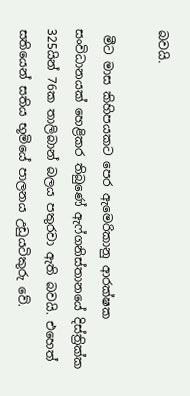බවයි.

 මීට මාස කිහිපයකට පෙර ඇමෙරිකානු ආරක්ෂක සංවිධානයක් හෙළිකර තිබුණේ ඇෆ්ගනිස්තානයේ දිස්ත්‍රික්ක 325යින් 76ක තාලිබාන් බලය පතුරවා ඇති බවයි. එහෙත් සතියෙන් සතිය භූමියේ පාලනය උඩුයටිකුරු වේ.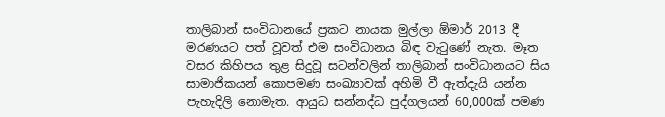තාලිබාන් සංවිධානයේ ප්‍රකට නායක මුල්ලා ඕමාර් 2013 දී මරණයට පත් වූවත් එම සංවිධානය බිඳ වැටුණේ නැත. මෑත වසර කිහිපය තුළ සිදුවූ සටන්වලින් තාලිබාන් සංවිධානයට සිය සාමාජිකයන් කොපමණ සංඛ්‍යාවක් අහිමි වී ඇත්දැයි යන්න පැහැදිලි නොමැත. ආයුධ සන්නද්ධ පුද්ගලයන් 60,000ක් පමණ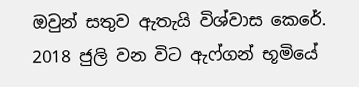ඔවුන් සතුව ඇතැයි විශ්වාස කෙරේ. 2018 ජුලි වන විට ඇෆ්ගන් භූමියේ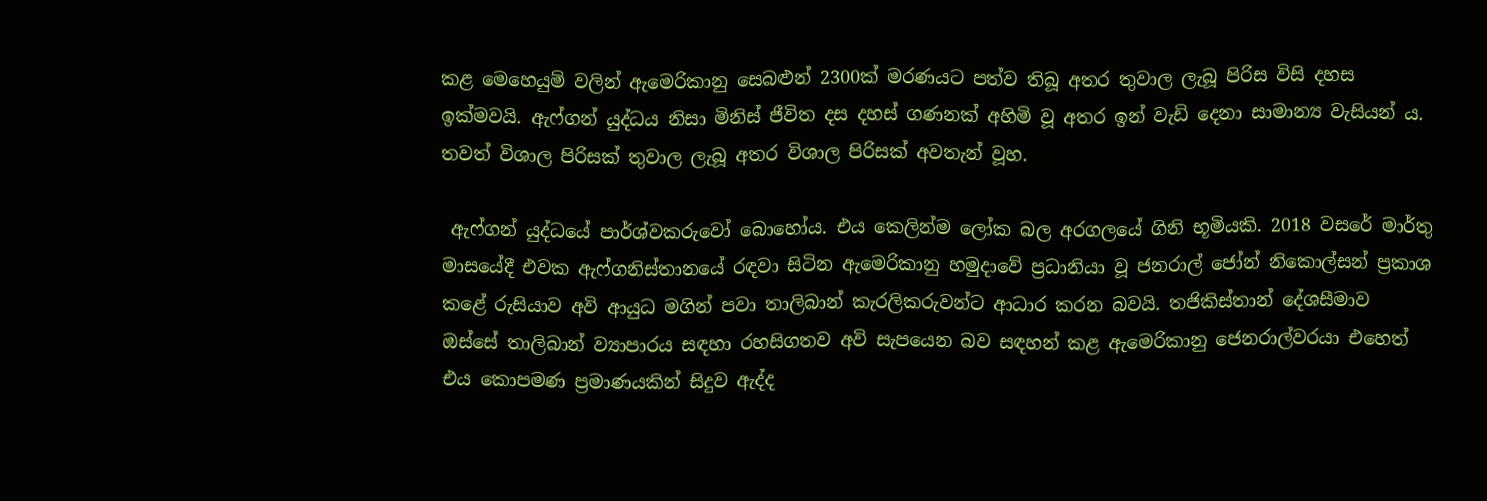කළ මෙහෙයුම් වලින් ඇමෙරිකානු සෙබළුන් 2300ක් මරණයට පත්ව තිබූ අතර තුවාල ලැබූ පිරිස විසි දහස ඉක්මවයි. ඇෆ්ගන් යුද්ධය නිසා මිනිස් ජීවිත දස දහස් ගණනක් අහිමි වූ අතර ඉන් වැඩි දෙනා සාමාන්‍ය වැසියන් ය. තවත් විශාල පිරිසක් තුවාල ලැබූ අතර විශාල පිරිසක් අවතැන් වූහ.

 ඇෆ්ගන් යුද්ධයේ පාර්ශ්වකරුවෝ බොහෝය. එය කෙලින්ම ලෝක බල අරගලයේ ගිනි භූමියකි. 2018 වසරේ මාර්තු මාසයේදී එවක ඇෆ්ගනිස්තානයේ රඳවා සිටින ඇමෙරිකානු හමුදාවේ ප්‍රධානියා වූ ජනරාල් ජෝන් නිකොල්සන් ප්‍රකාශ කළේ රුසියාව අවි ආයුධ මගින් පවා තාලිබාන් කැරලිකරුවන්ට ආධාර කරන බවයි. තජිකිස්තාන් දේශසීමාව ඔස්සේ තාලිබාන් ව්‍යාපාරය සඳහා රහසිගතව අවි සැපයෙන බව සඳහන් කළ ඇමෙරිකානු ජෙනරාල්වරයා එහෙත් එය කොපමණ ප්‍රමාණයකින් සිදුව ඇද්ද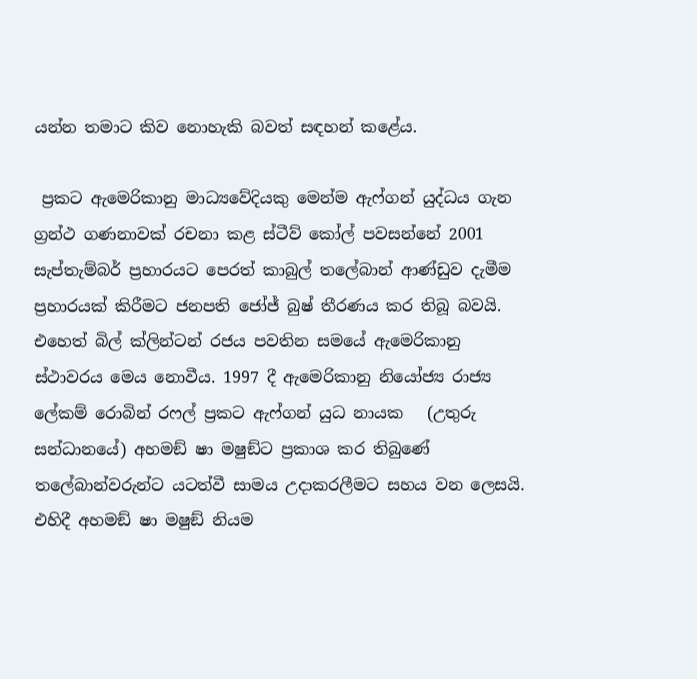යන්න තමාට කිව නොහැකි බවත් සඳහන් කළේය.

 ප්‍රකට ඇමෙරිකානු මාධ්‍යවේදියකු මෙන්ම ඇෆ්ගන් යුද්ධය ගැන ග්‍රන්ථ ගණනාවක් රචනා කළ ස්ටීව් කෝල් පවසන්නේ 2001 සැප්තැම්බර් ප්‍රහාරයට පෙරත් කාබුල් තලේබාන් ආණ්ඩුව දැමීම ප්‍රහාරයක් කිරීමට ජනපති ජෝජ් බුෂ් තීරණය කර තිබූ බවයි. එහෙත් බිල් ක්ලින්ටන් රජය පවතින සමයේ ඇමෙරිකානු ස්ථාවරය මෙය නොවීය. 1997 දී ඇමෙරිකානු නියෝජ්‍ය රාජ්‍ය ලේකම් රොබින් රෆල් ප්‍රකට ඇෆ්ගන් යුධ නායක   (උතුරු සන්ධානයේ) අහමඞ් ෂා මෂුඞ්ට ප්‍රකාශ කර තිබුණේ තලේබාන්වරුන්ට යටත්වී සාමය උදාකරලීමට සහය වන ලෙසයි. එහිදී අහමඞ් ෂා මෂුඞ් නියම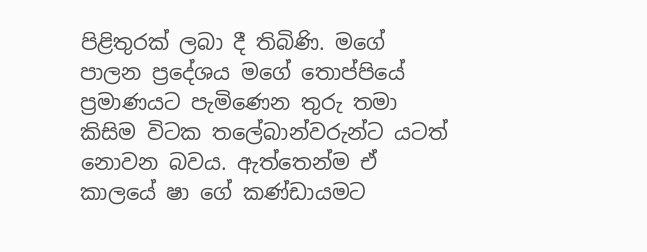පිළිතුරක් ලබා දී තිබිණි. මගේ පාලන ප්‍රදේශය මගේ තොප්පියේ ප්‍රමාණයට පැමිණෙන තුරු තමා කිසිම විටක තලේබාන්වරුන්ට යටත් නොවන බවය. ඇත්තෙන්ම ඒ කාලයේ ෂා ගේ කණ්ඩායමට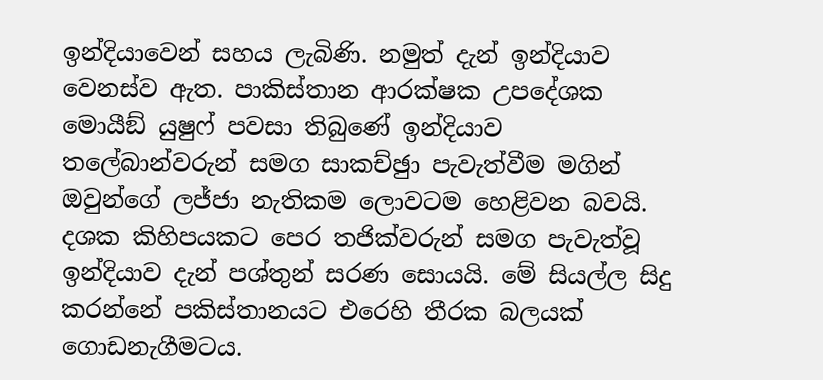ඉන්දියාවෙන් සහය ලැබිණි. නමුත් දැන් ඉන්දියාව වෙනස්ව ඇත. පාකිස්තාන ආරක්ෂක උපදේශක මොයීඞ් යුෂුෆ් පවසා තිබුණේ ඉන්දියාව තලේබාන්වරුන් සමග සාකච්ඡුා පැවැත්වීම මගින් ඔවුන්ගේ ලජ්ජා නැතිකම ලොවටම හෙළිවන බවයි. දශක කිහිපයකට පෙර තජික්වරුන් සමග පැවැත්වූ ඉන්දියාව දැන් පශ්තුන් සරණ සොයයි. මේ සියල්ල සිදු කරන්නේ පකිස්තානයට එරෙහි තීරක බලයක් ගොඩනැගීමටය.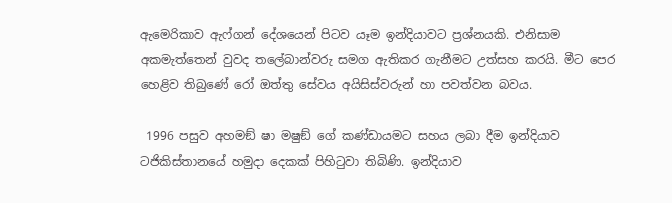ඇමෙරිකාව ඇෆ්ගන් දේශයෙන් පිටව යෑම ඉන්දියාවට ප්‍රශ්නයකි. එනිසාම අකමැත්තෙන් වුවද තලේබාන්වරු සමග ඇතිකර ගැනීමට උත්සහ කරයි. මීට පෙර හෙළිව තිබුණේ රෝ ඔත්තු සේවය අයිසිස්වරුන් හා පවත්වන බවය.

 1996 පසුව අහමඞ් ෂා මෂුඞ් ගේ කණ්ඩායමට සහය ලබා දීම ඉන්දියාව ටජිකිස්තානයේ හමුදා දෙකක් පිහිටුවා තිබිණි. ඉන්දියාව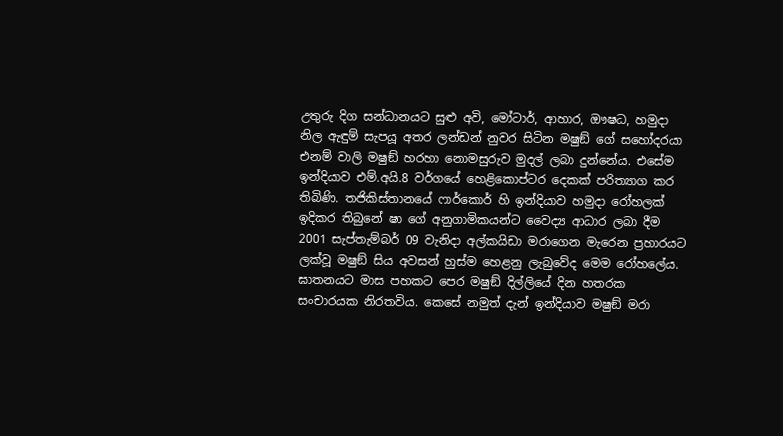උතුරු දිග සන්ධානයට සුළු අවි, මෝටාර්, ආහාර, ඖෂධ, හමුදා නිල ඇඳුම් සැපයූ අතර ලන්ඩන් නුවර සිටින මෂුඞ් ගේ සහෝදරයා එනම් වාලි මෂුඞ් හරහා නොමසුරුව මුදල් ලබා දුන්නේය. එසේම ඉන්දියාව එම්.අයි.8 වර්ගයේ හෙළිකොප්ටර දෙකක් පරිත්‍යාග කර තිබිණි. තජිකිස්තානයේ ෆාර්කොර් හි ඉන්දියාව හමුදා රෝහලක් ඉදිකර තිබුනේ ෂා ගේ අනුගාමිකයන්ට වෛද්‍ය ආධාර ලබා දීම 2001 සැප්තැම්බර් 09 වැනිදා අල්කයිඩා මරාගෙන මැරෙන ප්‍රහාරයට ලක්වූ මෂුඞ් සිය අවසන් හුස්ම හෙළනු ලැබුවේද මෙම රෝහලේය. ඝාතනයට මාස පහකට පෙර මෂුඞ් දිල්ලියේ දින හතරක සංචාරයක නිරතවිය. කෙසේ නමුත් දැන් ඉන්දියාව මෂුඞ් මරා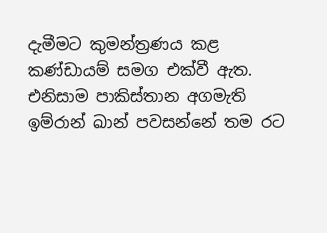දැමීමට කුමන්ත්‍රණය කළ කණ්ඩායම් සමග එක්වී ඇත. එනිසාම පාකිස්තාන අගමැති ඉම්රාන් ඛාන් පවසන්නේ තම රට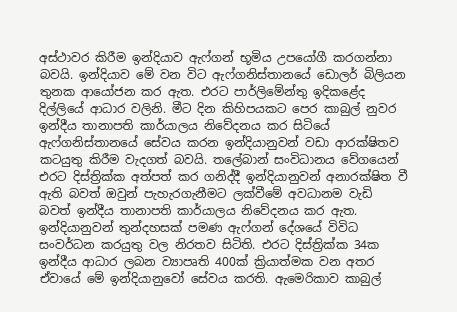අස්ථාවර කිරීම ඉන්දියාව ඇෆ්ගන් භූමිය උපයෝගී කරගන්නා බවයි. ඉන්දියාව මේ වන විට ඇෆ්ගනිස්තානයේ ඩොලර් බිලියන තුනක ආයෝජන කර ඇත. එරට පාර්ලිමේන්තු ඉදිකළේද දිල්ලියේ ආධාර වලිනි. මීට දින කිහිපයකට පෙර කාබුල් නුවර ඉන්දීය තානාපති කාර්යාලය නිවේදනය කර සිටියේ ඇෆ්ගනිස්තානයේ සේවය කරන ඉන්දියානුවන් වඩා ආරක්ෂිතව කටයුතු කිරීම වැදගත් බවයි. තලේබාන් සංවිධානය වේගයෙන් එරට දිස්ත්‍රික්ක අත්පත් කර ගනිද්දී ඉන්දියානුවන් අනාරක්ෂිත වී ඇති බවත් ඔවුන් පැහැරගැනීමට ලක්වීමේ අවධානම වැඩි බවත් ඉන්දීය තානාපති කාර්යාලය නිවේදනය කර ඇත. ඉන්දියානුවන් තුන්දහසක් පමණ ඇෆ්ගන් දේශයේ විවිධ සංවර්ධන කරයුතු වල නිරතව සිටිති. එරට දිස්ත්‍රික්ක 34ක ඉන්දීය ආධාර ලබන ව්‍යාපෘති 400ක් ක්‍රියාත්මක වන අතර ඒවායේ මේ ඉන්දියානුවෝ සේවය කරති. ඇමෙරිකාව කාබුල්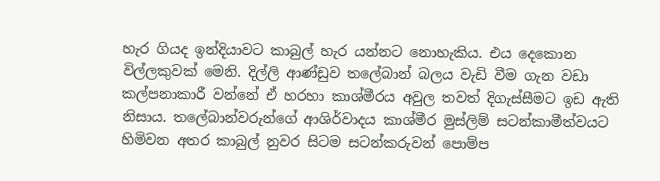හැර ගියද ඉන්දියාවට කාබුල් හැර යන්නට නොහැකිය. එය දෙකොන විල්ලකුවක් මෙනි. දිල්ලි ආණ්ඩුව තලේබාන් බලය වැඩි වීම ගැන වඩා කල්පනාකාරී වන්නේ ඒ හරහා කාශ්මීරය අවුල තවත් දිගැස්සීමට ඉඩ ඇති නිසාය. තලේබාන්වරුන්ගේ ආශිර්වාදය කාශ්මීර මුස්ලිම් සටන්කාමීත්වයට හිමිවන අතර කාබුල් නුවර සිටම සටන්කරුවන් පොම්ප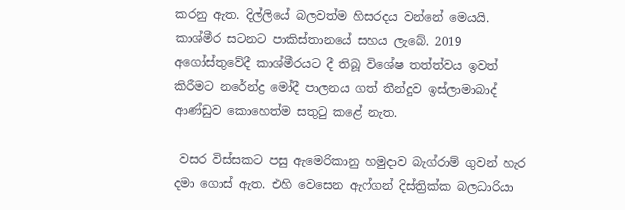කරනු ඇත. දිල්ලියේ බලවත්ම හිසරදය වන්නේ මෙයයි. කාශ්මීර සටනට පාකිස්තානයේ සහය ලැබේ. 2019 අගෝස්තුවේදී කාශ්මීරයට දී තිබූ විශේෂ තත්ත්වය ඉවත් කිරීමට නරේන්ද්‍ර මෝදී පාලනය ගත් තීන්දුව ඉස්ලාමාබාද් ආණ්ඩුව කොහෙත්ම සතුටු කළේ නැත.

 වසර විස්සකට පසු ඇමෙරිකානු හමුදාව බැග්රාම් ගුවන් හැර දමා ගොස් ඇත. එහි වෙසෙන ඇෆ්ගන් දිස්ත්‍රික්ක බලධාරියා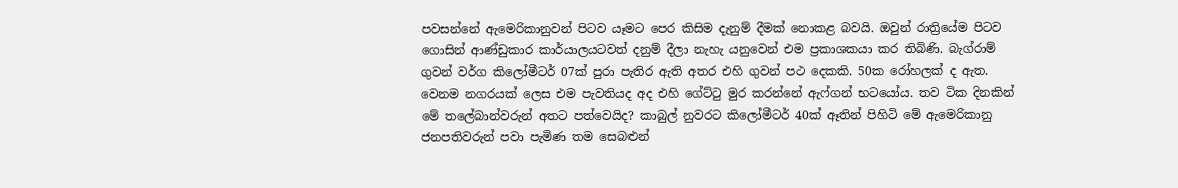පවසන්නේ ඇමෙරිකානුවන් පිටව යෑමට පෙර කිසිම දැනුම් දීමක් නොකළ බවයි. ඔවුන් රාත්‍රියේම පිටව ගොසින් ආණ්ඩුකාර කාර්යාලයටවත් දනුම් දීලා නැහැ යනුවෙන් එම ප්‍රකාශකයා කර තිබිණි. බැග්රාම් ගුවන් වර්ග කිලෝමීටර් 07ක් පුරා පැතිර ඇති අතර එහි ගුවන් පථ දෙකකි. 50ක රෝහලක් ද ඇත. වෙනම නගරයක් ලෙස එම පැවතියද අද එහි ගේට්ටු මුර කරන්නේ ඇෆ්ගන් භටයෝය. තව ටික දිනකින් මේ තලේබාන්වරුන් අතට පත්වෙයිද? කාබුල් නුවරට කිලෝමීටර් 40ක් ඈතින් පිහිටි මේ ඇමෙරිකානු ජනපතිවරුන් පවා පැමිණ තම සෙබළුන්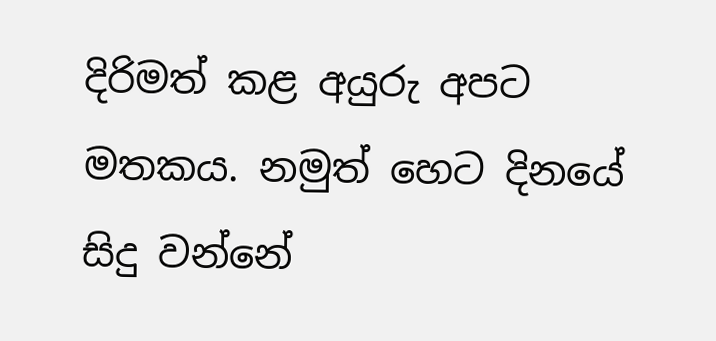දිරිමත් කළ අයුරු අපට මතකය. නමුත් හෙට දිනයේ සිදු වන්නේ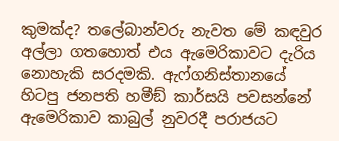කුමක්ද? තලේබාන්වරු නැවත මේ කඳවුර අල්ලා ගතහොත් එය ඇමෙරිකාවට දැරිය නොහැකි සරදමකි. ඇෆ්ගනිස්තානයේ හිටපු ජනපති හමීඞ් කාර්සයි පවසන්නේ ඇමෙරිකාව කාබුල් නුවරදී පරාජයට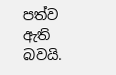පත්ව ඇති බවයි.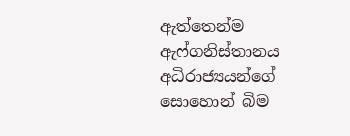ඇත්තෙන්ම  ඇෆ්ගනිස්තානය අධිරාජ්‍යයන්ගේ සොහොන් බිම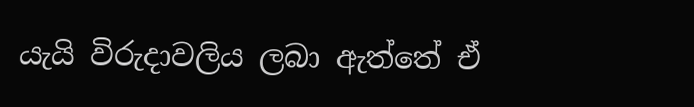යැයි විරුදාවලිය ලබා ඇත්තේ ඒ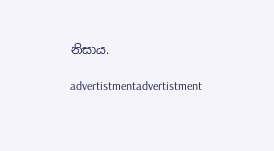නිසාය.

advertistmentadvertistment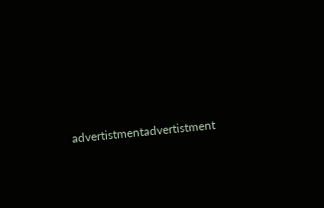advertistmentadvertistment